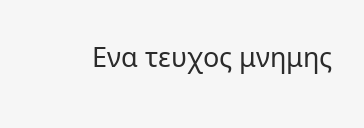Ενα τευχος μνημης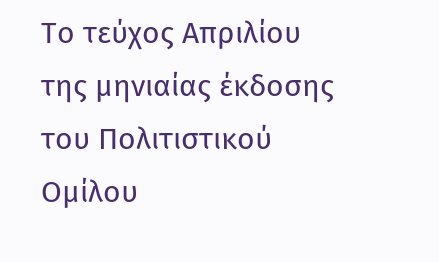Το τεύχος Απριλίου της μηνιαίας έκδοσης του Πολιτιστικού Ομίλου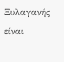Ξυλαγανής είναι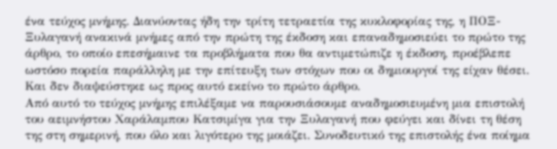ένα τεύχος μνήμης. Διανύοντας ήδη την τρίτη τετραετία της κυκλοφορίας της, η ΠΟΞ- Ξυλαγανή ανακινά μνήμες από την πρώτη της έκδοση και επαναδημοσιεύει το πρώτο της άρθρο, το οποίο επεσήμαινε τα προβλήματα που θα αντιμετώπιζε η έκδοση, προέβλεπε ωστόσο πορεία παράλληλη με την επίτευξη των στόχων που οι δημιουργοί της είχαν θέσει. Και δεν διαψεύστηκε ως προς αυτό εκείνο το πρώτο άρθρο.
Από αυτό το τεύχος μνήμης επιλέξαμε να παρουσιάσουμε αναδημοσιευμένη μια επιστολή του αειμνήστου Χαράλαμπου Κατσιμίγα για την Ξυλαγανή που φεύγει και δίνει τη θέση της στη σημερινή, που όλο και λιγότερο της μοιάζει. Συνοδευτικό της επιστολής ένα ποίημα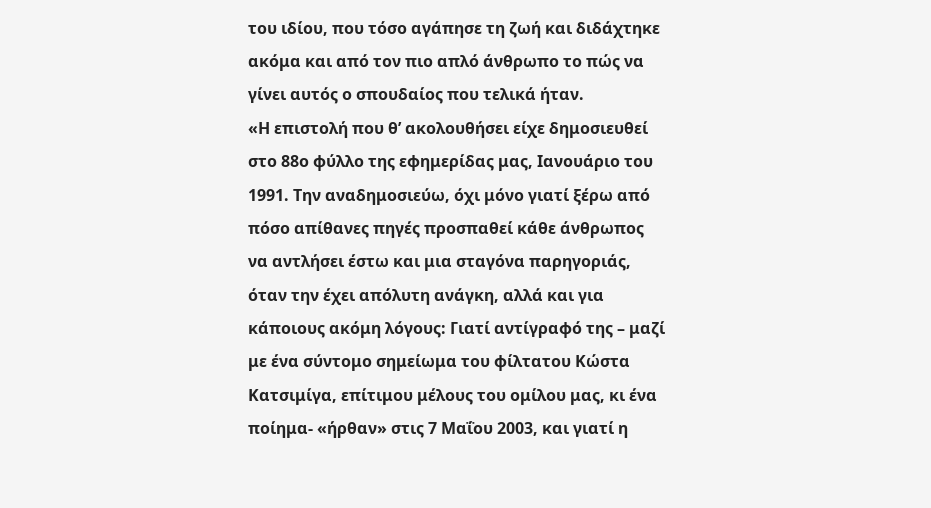του ιδίου, που τόσο αγάπησε τη ζωή και διδάχτηκε ακόμα και από τον πιο απλό άνθρωπο το πώς να γίνει αυτός ο σπουδαίος που τελικά ήταν.
«Η επιστολή που θ’ ακολουθήσει είχε δημοσιευθεί στο 88ο φύλλο της εφημερίδας μας, Ιανουάριο του 1991. Την αναδημοσιεύω, όχι μόνο γιατί ξέρω από πόσο απίθανες πηγές προσπαθεί κάθε άνθρωπος να αντλήσει έστω και μια σταγόνα παρηγοριάς, όταν την έχει απόλυτη ανάγκη, αλλά και για κάποιους ακόμη λόγους: Γιατί αντίγραφό της – μαζί με ένα σύντομο σημείωμα του φίλτατου Κώστα Κατσιμίγα, επίτιμου μέλους του ομίλου μας, κι ένα ποίημα- «ήρθαν» στις 7 Μαΐου 2003, και γιατί η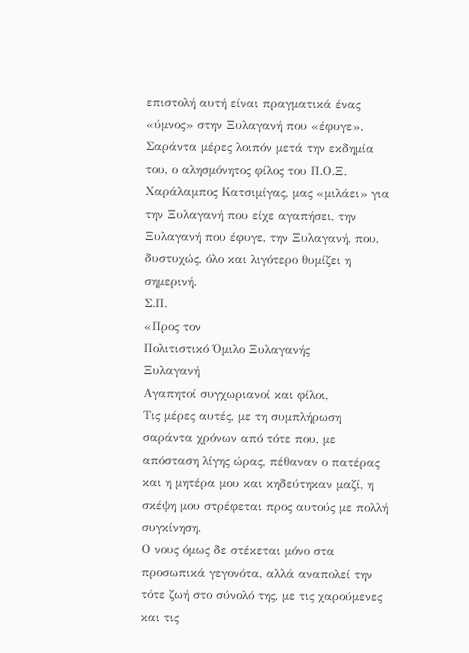επιστολή αυτή είναι πραγματικά ένας «ύμνος» στην Ξυλαγανή που «έφυγε».
Σαράντα μέρες λοιπόν μετά την εκδημία του, ο αλησμόνητος φίλος του Π.Ο.Ξ. Χαράλαμπος Κατσιμίγας, μας «μιλάει» για την Ξυλαγανή που είχε αγαπήσει, την Ξυλαγανή που έφυγε, την Ξυλαγανή, που, δυστυχώς, όλο και λιγότερο θυμίζει η σημερινή.
Σ.Π.
«Προς τον
Πολιτιστικό Όμιλο Ξυλαγανής
Ξυλαγανή
Αγαπητοί συγχωριανοί και φίλοι,
Τις μέρες αυτές, με τη συμπλήρωση σαράντα χρόνων από τότε που, με απόσταση λίγης ώρας, πέθαναν ο πατέρας και η μητέρα μου και κηδεύτηκαν μαζί, η σκέψη μου στρέφεται προς αυτούς με πολλή συγκίνηση.
Ο νους όμως δε στέκεται μόνο στα προσωπικά γεγονότα, αλλά αναπολεί την τότε ζωή στο σύνολό της, με τις χαρούμενες και τις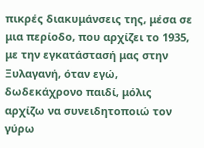πικρές διακυμάνσεις της, μέσα σε μια περίοδο, που αρχίζει το 1935, με την εγκατάστασή μας στην Ξυλαγανή, όταν εγώ, δωδεκάχρονο παιδί, μόλις αρχίζω να συνειδητοποιώ τον γύρω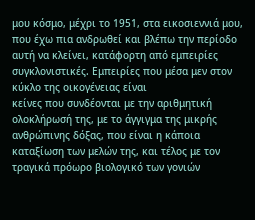μου κόσμο, μέχρι το 1951, στα εικοσιεννιά μου, που έχω πια ανδρωθεί και βλέπω την περίοδο αυτή να κλείνει, κατάφορτη από εμπειρίες συγκλονιστικές. Εμπειρίες που μέσα μεν στον κύκλο της οικογένειας είναι
κείνες που συνδέονται με την αριθμητική ολοκλήρωσή της, με το άγγιγμα της μικρής ανθρώπινης δόξας, που είναι η κάποια καταξίωση των μελών της, και τέλος με τον τραγικά πρόωρο βιολογικό των γονιών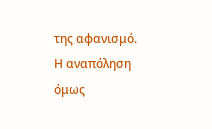της αφανισμό.
Η αναπόληση όμως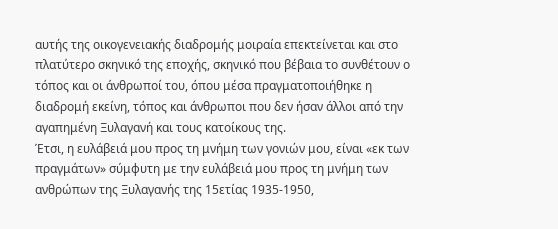αυτής της οικογενειακής διαδρομής μοιραία επεκτείνεται και στο πλατύτερο σκηνικό της εποχής, σκηνικό που βέβαια το συνθέτουν ο τόπος και οι άνθρωποί του, όπου μέσα πραγματοποιήθηκε η διαδρομή εκείνη, τόπος και άνθρωποι που δεν ήσαν άλλοι από την αγαπημένη Ξυλαγανή και τους κατοίκους της.
Έτσι, η ευλάβειά μου προς τη μνήμη των γονιών μου, είναι «εκ των πραγμάτων» σύμφυτη με την ευλάβειά μου προς τη μνήμη των ανθρώπων της Ξυλαγανής της 15ετίας 1935-1950,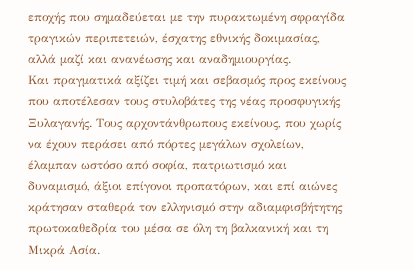εποχής που σημαδεύεται με την πυρακτωμένη σφραγίδα τραγικών περιπετειών, έσχατης εθνικής δοκιμασίας, αλλά μαζί και ανανέωσης και αναδημιουργίας.
Και πραγματικά αξίζει τιμή και σεβασμός προς εκείνους που αποτέλεσαν τους στυλοβάτες της νέας προσφυγικής Ξυλαγανής. Τους αρχοντάνθρωπους εκείνους, που χωρίς να έχουν περάσει από πόρτες μεγάλων σχολείων, έλαμπαν ωστόσο από σοφία, πατριωτισμό και δυναμισμό, άξιοι επίγονοι προπατόρων, και επί αιώνες κράτησαν σταθερά τον ελληνισμό στην αδιαμφισβήτητης πρωτοκαθεδρία του μέσα σε όλη τη βαλκανική και τη Μικρά Ασία.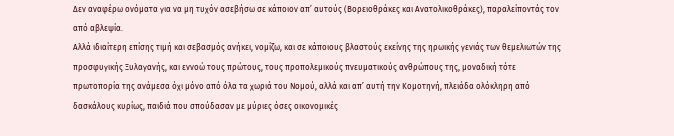Δεν αναφέρω ονόματα για να μη τυχόν ασεβήσω σε κάποιον απ’ αυτούς (Βορειοθράκες και Ανατολικοθράκες), παραλείποντάς τον από αβλεψία.
Αλλά ιδιαίτερη επίσης τιμή και σεβασμός ανήκει, νομίζω, και σε κάποιους βλαστούς εκείνης της ηρωικής γενιάς των θεμελιωτών της προσφυγικής Ξυλαγανής, και εννοώ τους πρώτους, τους προπολεμικούς πνευματικούς ανθρώπους της, μοναδική τότε πρωτοπορία της ανάμεσα όχι μόνο από όλα τα χωριά του Νομού, αλλά και απ’ αυτή την Κομοτηνή, πλειάδα ολόκληρη από δασκάλους κυρίως, παιδιά που σπούδασαν με μύριες όσες οικονομικές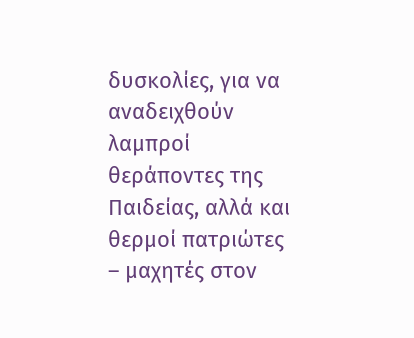δυσκολίες, για να αναδειχθούν λαμπροί θεράποντες της Παιδείας, αλλά και θερμοί πατριώτες – μαχητές στον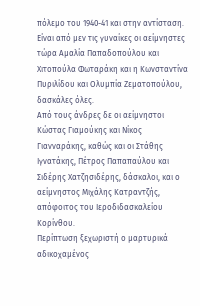πόλεμο του 1940-41 και στην αντίσταση.
Είναι από μεν τις γυναίκες οι αείμνηστες τώρα Αμαλία Παπαδοπούλου και Χιτοπούλα Φωταράκη και η Κωνσταντίνα Πυριλίδου και Ολυμπία Ζεματοπούλου, δασκάλες όλες.
Από τους άνδρες δε οι αείμνηστοι Κώστας Γιαμούκης και Νίκος Γιανναράκης, καθώς και οι Στάθης Ιγνατάκης, Πέτρος Παπαπαύλου και Σιδέρης Χατζησιδέρης, δάσκαλοι, και ο αείμνηστος Μιχάλης Κατραντζής, απόφοιτος του Ιεροδιδασκαλείου Κορίνθου.
Περίπτωση ξεχωριστή ο μαρτυρικά αδικοχαμένος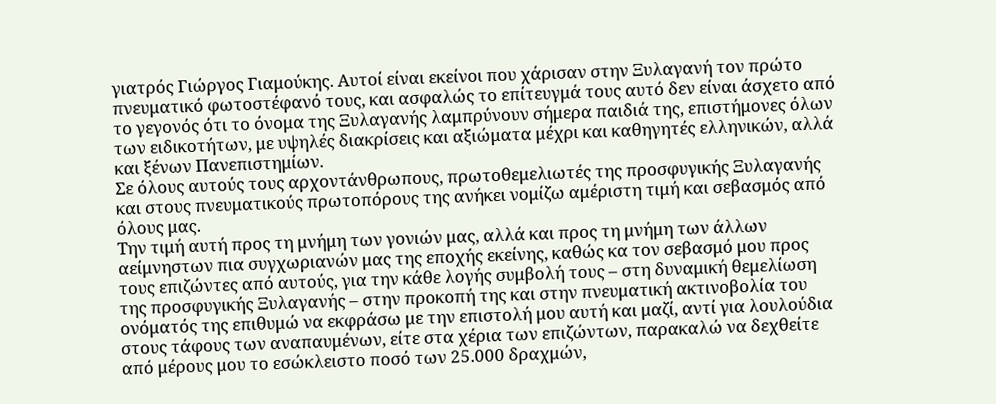γιατρός Γιώργος Γιαμούκης. Αυτοί είναι εκείνοι που χάρισαν στην Ξυλαγανή τον πρώτο πνευματικό φωτοστέφανό τους, και ασφαλώς το επίτευγμά τους αυτό δεν είναι άσχετο από το γεγονός ότι το όνομα της Ξυλαγανής λαμπρύνουν σήμερα παιδιά της, επιστήμονες όλων των ειδικοτήτων, με υψηλές διακρίσεις και αξιώματα μέχρι και καθηγητές ελληνικών, αλλά και ξένων Πανεπιστημίων.
Σε όλους αυτούς τους αρχοντάνθρωπους, πρωτοθεμελιωτές της προσφυγικής Ξυλαγανής και στους πνευματικούς πρωτοπόρους της ανήκει νομίζω αμέριστη τιμή και σεβασμός από όλους μας.
Την τιμή αυτή προς τη μνήμη των γονιών μας, αλλά και προς τη μνήμη των άλλων αείμνηστων πια συγχωριανών μας της εποχής εκείνης, καθώς κα τον σεβασμό μου προς τους επιζώντες από αυτούς, για την κάθε λογής συμβολή τους – στη δυναμική θεμελίωση της προσφυγικής Ξυλαγανής – στην προκοπή της και στην πνευματική ακτινοβολία του ονόματός της επιθυμώ να εκφράσω με την επιστολή μου αυτή και μαζί, αντί για λουλούδια στους τάφους των αναπαυμένων, είτε στα χέρια των επιζώντων, παρακαλώ να δεχθείτε από μέρους μου το εσώκλειστο ποσό των 25.000 δραχμών,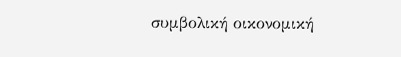συμβολική οικονομική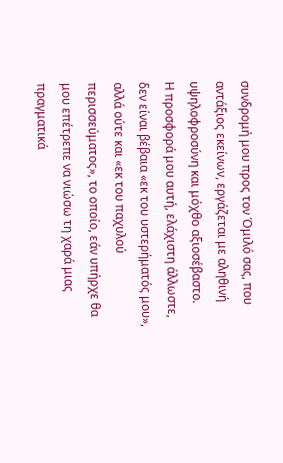συνδρομή μου προς τον Όμιλό σας, που αντάξιος εκείνων, εργάζεται με αληθινή υψηλοφροσύνη και μόχθο αξιοσέβαστο.
Η προσφορά μου αυτή, ελάχιστη άλλωστε, δεν είναι βέβαια «εκ του υστερήματός μου», αλλά ούτε και «εκ του παχυλού περισσεύματος», το οποίο, εάν υπήρχε θα μου επέτρεπε να νιώσω τη χαρά μιας πραγματικά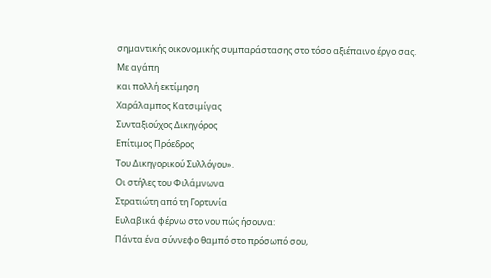σημαντικής οικονομικής συμπαράστασης στο τόσο αξιέπαινο έργο σας.
Με αγάπη
και πολλή εκτίμηση
Χαράλαμπος Κατσιμίγας
Συνταξιούχος Δικηγόρος
Επίτιμος Πρόεδρος
Του Δικηγορικού Συλλόγου».
Οι στήλες του Φιλάμνωνα
Στρατιώτη από τη Γορτυνία
Ευλαβικά φέρνω στο νου πώς ήσουνα:
Πάντα ένα σύννεφο θαμπό στο πρόσωπό σου,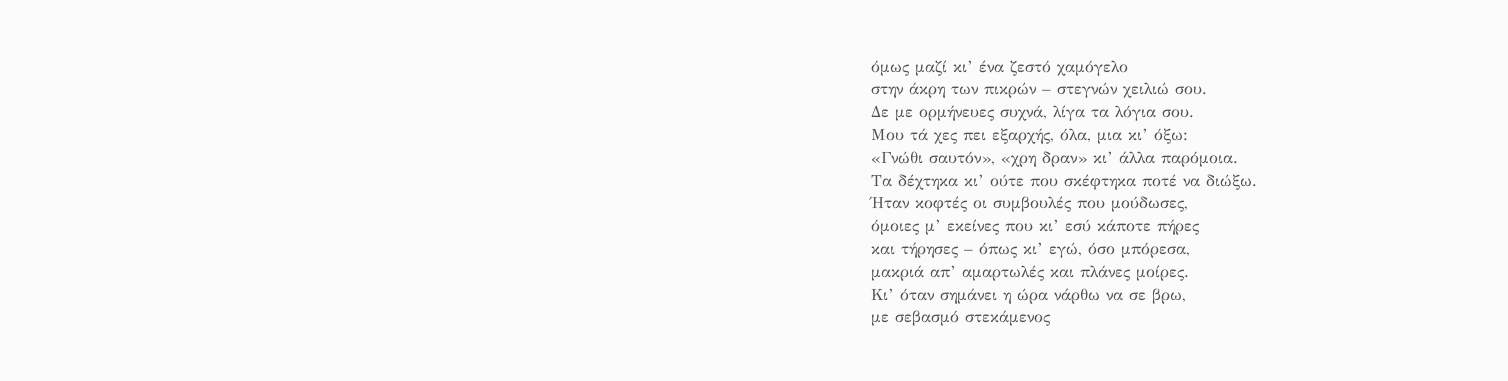όμως μαζί κι’ ένα ζεστό χαμόγελο
στην άκρη των πικρών – στεγνών χειλιώ σου.
Δε με ορμήνευες συχνά, λίγα τα λόγια σου.
Μου τά χες πει εξαρχής, όλα, μια κι’ όξω:
«Γνώθι σαυτόν», «χρη δραν» κι’ άλλα παρόμοια.
Τα δέχτηκα κι’ ούτε που σκέφτηκα ποτέ να διώξω.
Ήταν κοφτές οι συμβουλές που μούδωσες,
όμοιες μ’ εκείνες που κι’ εσύ κάποτε πήρες
και τήρησες – όπως κι’ εγώ, όσο μπόρεσα,
μακριά απ’ αμαρτωλές και πλάνες μοίρες.
Κι’ όταν σημάνει η ώρα νάρθω να σε βρω,
με σεβασμό στεκάμενος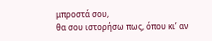μπροστά σου,
θα σου ιστορήσω πως, όπου κι’ αν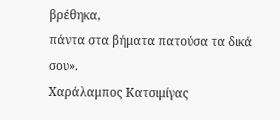βρέθηκα,
πάντα στα βήματα πατούσα τα δικά σου».
Χαράλαμπος Κατσιμίγας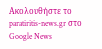Ακολουθήστε το paratiritis-news.gr στο Google News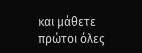και μάθετε πρώτοι όλες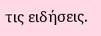τις ειδήσεις.